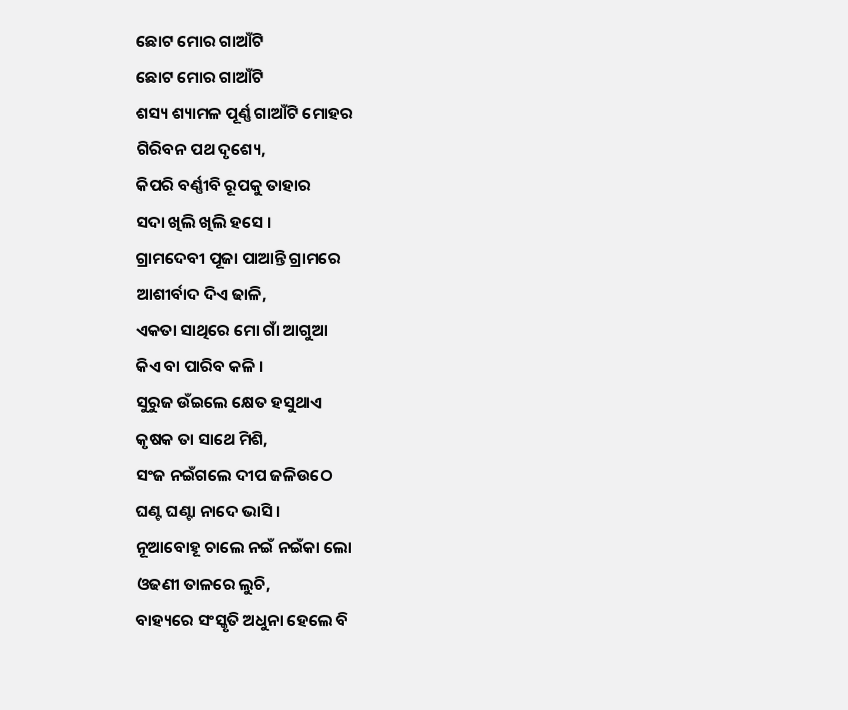ଛୋଟ ମୋର ଗାଆଁଟି
ଛୋଟ ମୋର ଗାଆଁଟି
ଶସ୍ୟ ଶ୍ୟାମଳ ପୂର୍ଣ୍ଣ ଗାଆଁଟି ମୋହର
ଗିରିବନ ପଥ ଦୃଶ୍ୟେ,
କିପରି ବର୍ଣ୍ଣୀବି ରୂପକୁ ତାହାର
ସଦା ଖିଲି ଖିଲି ହସେ ।
ଗ୍ରାମଦେବୀ ପୂଜା ପାଆନ୍ତି ଗ୍ରାମରେ
ଆଶୀର୍ବାଦ ଦିଏ ଢାଳି,
ଏକତା ସାଥିରେ ମୋ ଗାଁ ଆଗୁଆ
କିଏ ବା ପାରିବ କଳି ।
ସୁରୁଜ ଉଁଇଲେ କ୍ଷେତ ହସୁଥାଏ
କୃଷକ ତା ସାଥେ ମିଶି,
ସଂଜ ନଇଁଗଲେ ଦୀପ ଜଳିଉଠେ
ଘଣ୍ଟ ଘଣ୍ଟା ନାଦେ ଭାସି ।
ନୂଆବୋହୂ ଚାଲେ ନଇଁ ନଇଁକା ଲୋ
ଓଢଣୀ ତାଳରେ ଲୁଚି,
ବାହ୍ୟରେ ସଂସ୍କୃତି ଅଧୁନା ହେଲେ ବି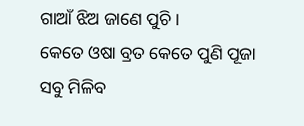ଗାଆଁ ଝିଅ ଜାଣେ ପୁଚି ।
କେତେ ଓଷା ବ୍ରତ କେତେ ପୁଣି ପୂଜା
ସବୁ ମିଳିବ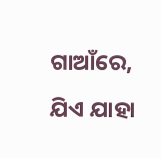ଗାଆଁରେ,
ଯିଏ ଯାହା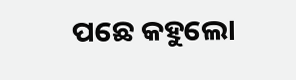ପଛେ କହୁଲୋ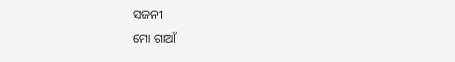ସଜନୀ
ମୋ ଗାଆଁ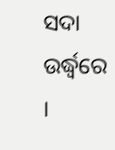ସଦା ଉର୍ଦ୍ଧ୍ବରେ ।